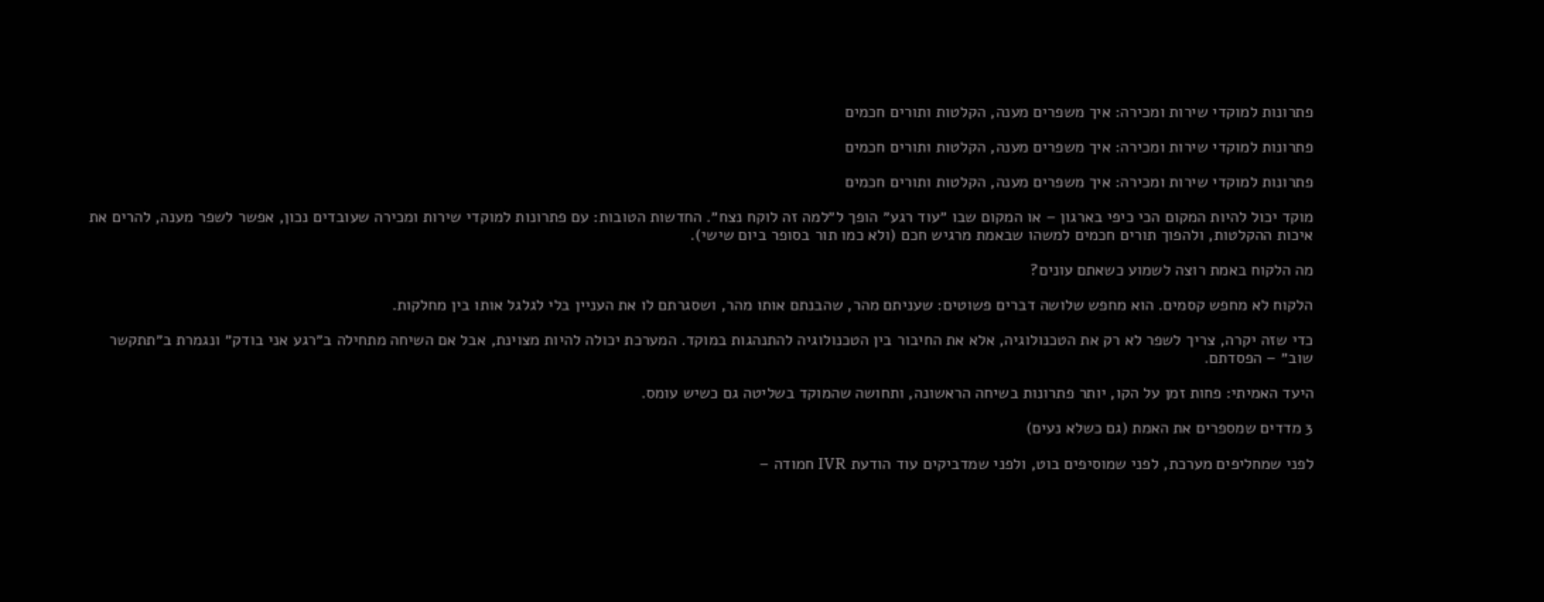פתרונות למוקדי שירות ומכירה: איך משפרים מענה, הקלטות ותורים חכמים

פתרונות למוקדי שירות ומכירה: איך משפרים מענה, הקלטות ותורים חכמים

פתרונות למוקדי שירות ומכירה: איך משפרים מענה, הקלטות ותורים חכמים

מוקד יכול להיות המקום הכי כיפי בארגון – או המקום שבו ״עוד רגע״ הופך ל״למה זה לוקח נצח״. החדשות הטובות: עם פתרונות למוקדי שירות ומכירה שעובדים נכון, אפשר לשפר מענה, להרים את איכות ההקלטות, ולהפוך תורים חכמים למשהו שבאמת מרגיש חכם (ולא כמו תור בסופר ביום שישי).

מה הלקוח באמת רוצה לשמוע כשאתם עונים?

הלקוח לא מחפש קסמים. הוא מחפש שלושה דברים פשוטים: שעניתם מהר, שהבנתם אותו מהר, ושסגרתם לו את העניין בלי לגלגל אותו בין מחלקות.

כדי שזה יקרה, צריך לשפר לא רק את הטכנולוגיה, אלא את החיבור בין הטכנולוגיה להתנהגות במוקד. המערכת יכולה להיות מצוינת, אבל אם השיחה מתחילה ב״רגע אני בודק״ ונגמרת ב״תתקשר שוב״ – הפסדתם.

היעד האמיתי: פחות זמן על הקו, יותר פתרונות בשיחה הראשונה, ותחושה שהמוקד בשליטה גם כשיש עומס.

3 מדדים שמספרים את האמת (גם כשלא נעים)

לפני שמחליפים מערכת, לפני שמוסיפים בוט, ולפני שמדביקים עוד הודעת IVR חמודה –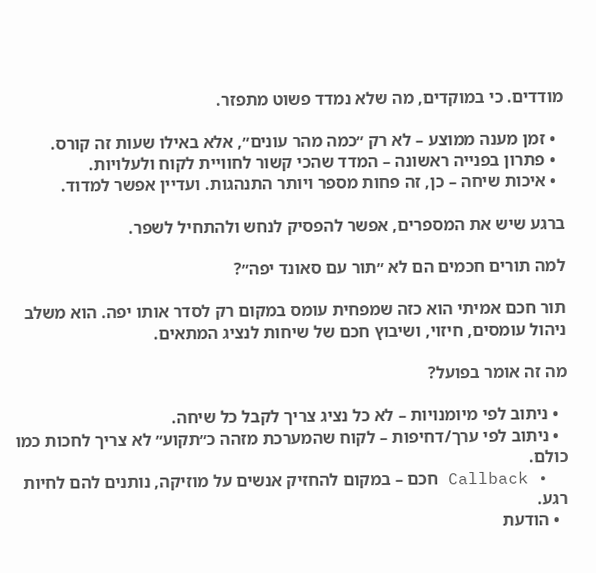מודדים. כי במוקדים, מה שלא נמדד פשוט מתפזר.

  • זמן מענה ממוצע – לא רק ״כמה מהר עונים״, אלא באילו שעות זה קורס.
  • פתרון בפנייה ראשונה – המדד שהכי קשור לחוויית לקוח ולעלויות.
  • איכות שיחה – כן, זה פחות מספר ויותר התנהגות. ועדיין אפשר למדוד.

ברגע שיש את המספרים, אפשר להפסיק לנחש ולהתחיל לשפר.

למה תורים חכמים הם לא ״תור עם סאונד יפה״?

תור חכם אמיתי הוא כזה שמפחית עומס במקום רק לסדר אותו יפה. הוא משלב ניהול עומסים, חיזוי, ושיבוץ חכם של שיחות לנציג המתאים.

מה זה אומר בפועל?

  • ניתוב לפי מיומנויות – לא כל נציג צריך לקבל כל שיחה.
  • ניתוב לפי ערך/דחיפות – לקוח שהמערכת מזהה כ״תקוע״ לא צריך לחכות כמו כולם.
  • Callback חכם – במקום להחזיק אנשים על מוזיקה, נותנים להם לחיות רגע.
  • הודעת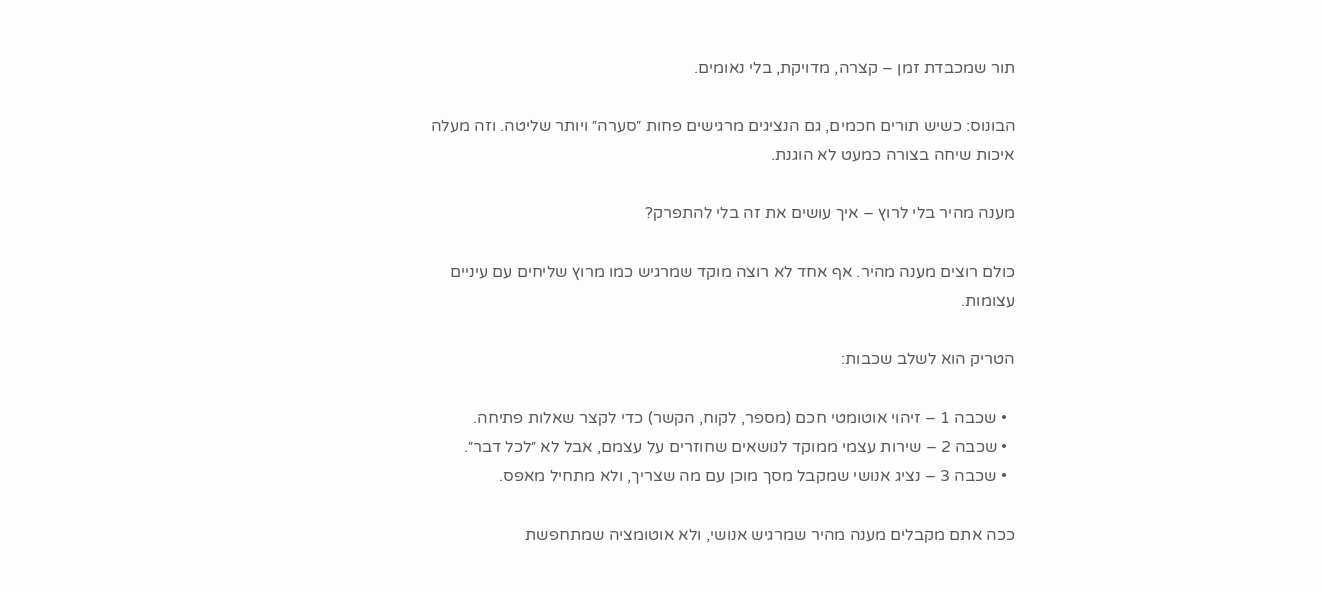תור שמכבדת זמן – קצרה, מדויקת, בלי נאומים.

הבונוס: כשיש תורים חכמים, גם הנציגים מרגישים פחות ״סערה״ ויותר שליטה. וזה מעלה איכות שיחה בצורה כמעט לא הוגנת.

מענה מהיר בלי לרוץ – איך עושים את זה בלי להתפרק?

כולם רוצים מענה מהיר. אף אחד לא רוצה מוקד שמרגיש כמו מרוץ שליחים עם עיניים עצומות.

הטריק הוא לשלב שכבות:

  • שכבה 1 – זיהוי אוטומטי חכם (מספר, לקוח, הקשר) כדי לקצר שאלות פתיחה.
  • שכבה 2 – שירות עצמי ממוקד לנושאים שחוזרים על עצמם, אבל לא ״לכל דבר״.
  • שכבה 3 – נציג אנושי שמקבל מסך מוכן עם מה שצריך, ולא מתחיל מאפס.

ככה אתם מקבלים מענה מהיר שמרגיש אנושי, ולא אוטומציה שמתחפשת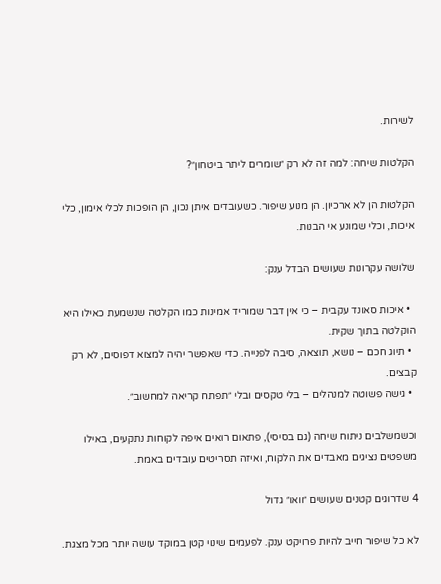לשירות.

הקלטות שיחה: למה זה לא רק ״שומרים ליתר ביטחון״?

הקלטות הן לא ארכיון. הן מנוע שיפור. כשעובדים איתן נכון, הן הופכות לכלי אימון, כלי איכות, וכלי שמונע אי הבנות.

שלושה עקרונות שעושים הבדל ענק:

  • איכות סאונד עקבית – כי אין דבר שמוריד אמינות כמו הקלטה שנשמעת כאילו היא הוקלטה בתוך שקית.
  • תיוג חכם – נושא, תוצאה, סיבה לפנייה. כדי שאפשר יהיה למצוא דפוסים, לא רק קבצים.
  • גישה פשוטה למנהלים – בלי טקסים ובלי ״תפתח קריאה למחשוב״.

וכשמשלבים ניתוח שיחה (גם בסיסי), פתאום רואים איפה לקוחות נתקעים, באילו משפטים נציגים מאבדים את הלקוח, ואיזה תסריטים עובדים באמת.

4 שדרוגים קטנים שעושים ״וואו״ גדול

לא כל שיפור חייב להיות פרויקט ענק. לפעמים שינוי קטן במוקד עושה יותר מכל מצגת.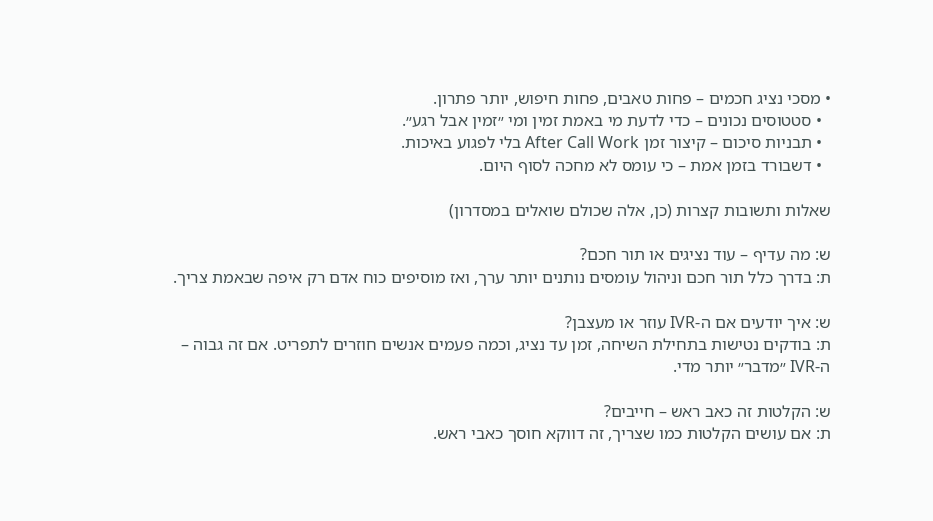• מסכי נציג חכמים – פחות טאבים, פחות חיפוש, יותר פתרון.
  • סטטוסים נכונים – כדי לדעת מי באמת זמין ומי ״זמין אבל רגע״.
  • תבניות סיכום – קיצור זמן After Call Work בלי לפגוע באיכות.
  • דשבורד בזמן אמת – כי עומס לא מחכה לסוף היום.

שאלות ותשובות קצרות (כן, אלה שכולם שואלים במסדרון)

ש: מה עדיף – עוד נציגים או תור חכם?
ת: בדרך כלל תור חכם וניהול עומסים נותנים יותר ערך, ואז מוסיפים כוח אדם רק איפה שבאמת צריך.

ש: איך יודעים אם ה-IVR עוזר או מעצבן?
ת: בודקים נטישות בתחילת השיחה, זמן עד נציג, וכמה פעמים אנשים חוזרים לתפריט. אם זה גבוה – ה-IVR ״מדבר״ יותר מדי.

ש: הקלטות זה כאב ראש – חייבים?
ת: אם עושים הקלטות כמו שצריך, זה דווקא חוסך כאבי ראש.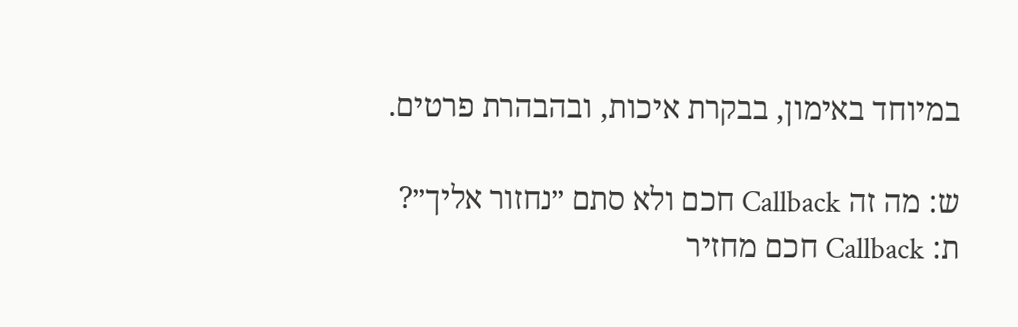במיוחד באימון, בבקרת איכות, ובהבהרת פרטים.

ש: מה זה Callback חכם ולא סתם ״נחזור אליך״?
ת: Callback חכם מחזיר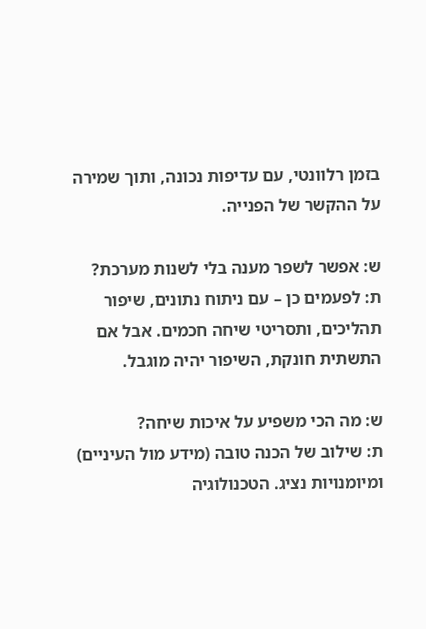בזמן רלוונטי, עם עדיפות נכונה, ותוך שמירה על ההקשר של הפנייה.

ש: אפשר לשפר מענה בלי לשנות מערכת?
ת: לפעמים כן – עם ניתוח נתונים, שיפור תהליכים, ותסריטי שיחה חכמים. אבל אם התשתית חונקת, השיפור יהיה מוגבל.

ש: מה הכי משפיע על איכות שיחה?
ת: שילוב של הכנה טובה (מידע מול העיניים) ומיומנויות נציג. הטכנולוגיה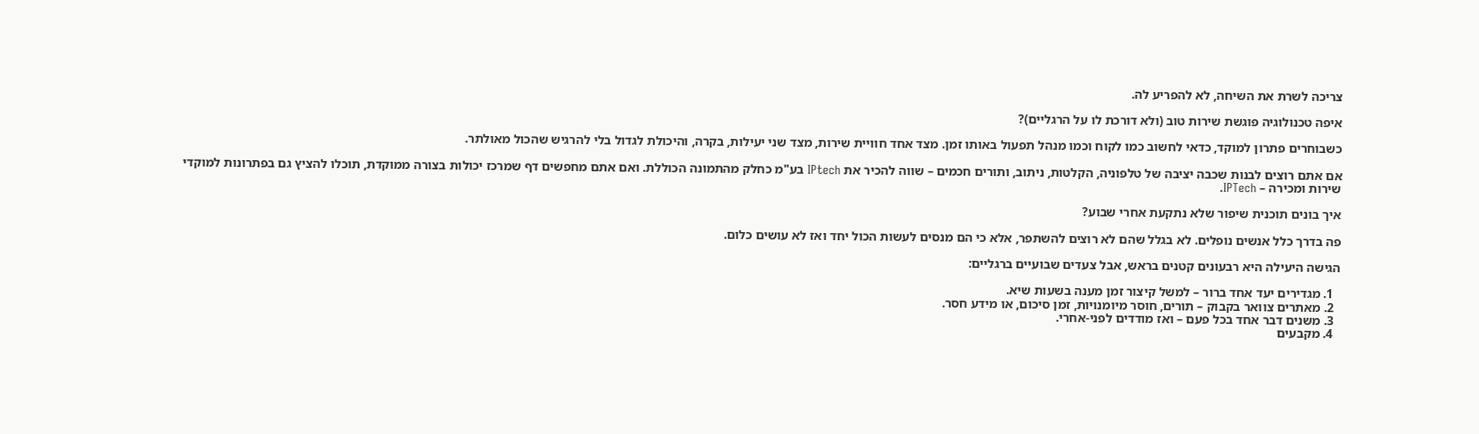צריכה לשרת את השיחה, לא להפריע לה.

איפה טכנולוגיה פוגשת שירות טוב (ולא דורכת לו על הרגליים)?

כשבוחרים פתרון למוקד, כדאי לחשוב כמו לקוח וכמו מנהל תפעול באותו זמן. מצד אחד חוויית שירות, מצד שני יעילות, בקרה, והיכולת לגדול בלי להרגיש שהכול מאולתר.

אם אתם רוצים לבנות שכבה יציבה של טלפוניה, הקלטות, ניתוב, ותורים חכמים – שווה להכיר את IPtech בע"מ כחלק מהתמונה הכוללת. ואם אתם מחפשים דף שמרכז יכולות בצורה ממוקדת, תוכלו להציץ גם בפתרונות למוקדי שירות ומכירה – IPTech.

איך בונים תוכנית שיפור שלא נתקעת אחרי שבוע?

פה בדרך כלל אנשים נופלים. לא בגלל שהם לא רוצים להשתפר, אלא כי הם מנסים לעשות הכול יחד ואז לא עושים כלום.

הגישה היעילה היא רבעונים קטנים בראש, אבל צעדים שבועיים ברגליים:

  1. מגדירים יעד אחד ברור – למשל קיצור זמן מענה בשעות שיא.
  2. מאתרים צוואר בקבוק – תורים, חוסר מיומנויות, זמן סיכום, או מידע חסר.
  3. משנים דבר אחד בכל פעם – ואז מודדים לפני-אחרי.
  4. מקבעים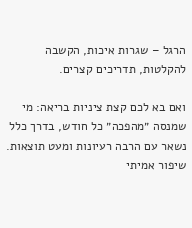הרגל – שגרות איכות, הקשבה להקלטות, תדריכים קצרים.

ואם בא לכם קצת ציניות בריאה: מי שמנסה ״מהפכה״ כל חודש, בדרך כלל נשאר עם הרבה רעיונות ומעט תוצאות. שיפור אמיתי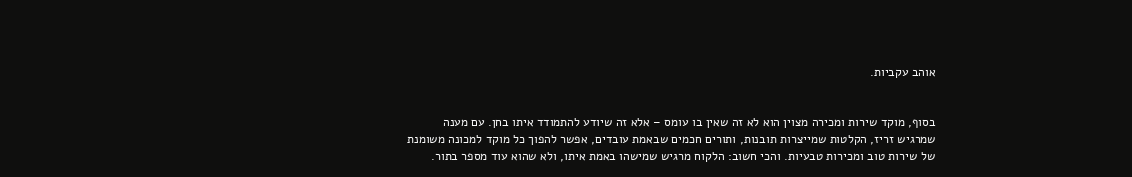אוהב עקביות.


בסוף, מוקד שירות ומכירה מצוין הוא לא זה שאין בו עומס – אלא זה שיודע להתמודד איתו בחן. עם מענה שמרגיש זריז, הקלטות שמייצרות תובנות, ותורים חכמים שבאמת עובדים, אפשר להפוך כל מוקד למכונה משומנת של שירות טוב ומכירות טבעיות. והכי חשוב: הלקוח מרגיש שמישהו באמת איתו, ולא שהוא עוד מספר בתור.